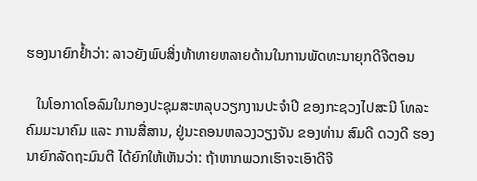ຮອງນາຍົກຢ້ຳວ່າ: ລາວຍັງພົບສິ່ງທ້າທາຍຫລາຍດ້ານໃນການພັດທະນາຍຸກດີຈີຕອນ

   ໃນໂອກາດໂອລົມໃນກອງປະຊຸມສະຫລຸບວຽກງານປະຈໍາປີ ຂອງກະຊວງໄປສະນີ ໂທລະຄົມມະນາຄົມ ແລະ ການສື່ສານ, ຢູ່ນະຄອນຫລວງວຽງຈັນ ຂອງທ່ານ ສົມດີ ດວງດີ ຮອງນາຍົກລັດຖະມົນຕີ ໄດ້ຍົກໃຫ້ເຫັນວ່າ: ຖ້າຫາກພວກເຮົາຈະເອົາດີຈີ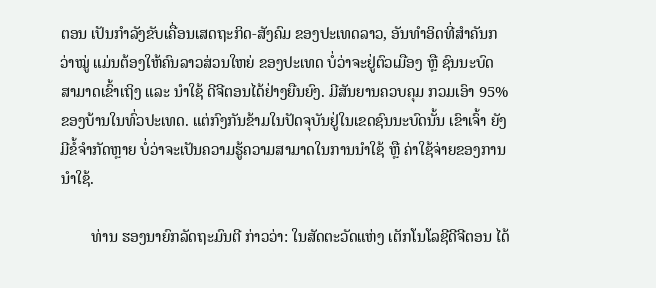ຕອນ ເປັນກໍາລັງຂັບເຄື່ອນເສດຖະກິດ-ສັງຄົມ ຂອງປະເທດລາວ, ອັນທໍາອິດທີ່ສໍາຄັນກວ່າໝູ່ ແມ່ນຕ້ອງໃຫ້ຄົນລາວສ່ວນໃຫຍ່ ຂອງປະເທດ ບໍ່ວ່າຈະຢູ່ຕົວເມືອງ ຫຼື ຊົນນະບົດ ສາມາດເຂົ້າເຖິງ ແລະ ນໍາໃຊ້ ດີຈີຕອນໄດ້ຢ່າງຍືນຍົງ. ມີສັນຍານຄວບຄຸມ ກວມເອົາ 95% ຂອງບ້ານໃນທົ່ວປະເທດ. ແຕ່ກົງກັນຂ້າມໃນປັດຈຸບັນຢູ່ໃນເຂດຊົນນະບົດນັ້ນ ເຂົາເຈົ້າ ຍັງມີຂໍ້ຈໍາກັດຫຼາຍ ບໍ່ວ່າຈະເປັນຄວາມຮູ້ຄວາມສາມາດໃນການນໍາໃຊ້ ຫຼື ຄ່າໃຊ້ຈ່າຍຂອງການນໍາໃຊ້.

        ທ່ານ ຮອງນາຍົກລັດຖະມົນຕີ ກ່າວວ່າ: ໃນສັດຕະວັດແຫ່ງ ເຕັກໂນໂລຊີດີຈີຕອນ ໄດ້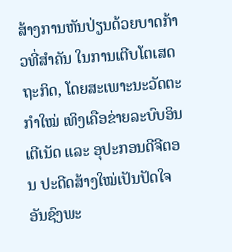ສ້າງການຫັນປ່ຽນດ້ວຍບາດກ້າວທີ່ສຳຄັນ ໃນການເຕີບໂຕເສດຖະກິດ, ໂດຍສະເພາະນະວັດຕະກຳໃໝ່ ເທິງເຄືອຂ່າຍລະບົບອິນເຕີເນັດ ແລະ ອຸປະກອນດີຈີຕອນ ປະດີດສ້າງໃໝ່ເປັນປັດໃຈອັນຊົງພະ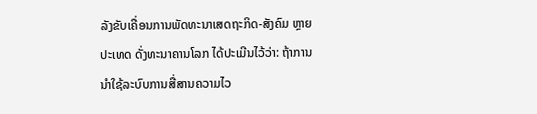ລັງຂັບເຄື່ອນການພັດທະນາເສດຖະກິດ-ສັງຄົມ ຫຼາຍປະເທດ ດັ່ງທະນາຄານໂລກ ໄດ້ປະເມີນໄວ້ວ່າ: ຖ້າການນໍາໃຊ້ລະບົບການສື່ສານຄວາມໄວ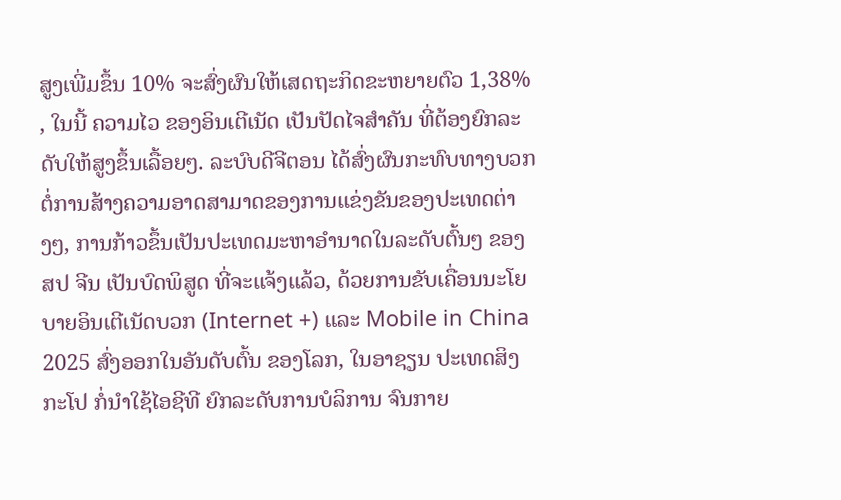ສູງເພີ່ມຂຶ້ນ 10% ຈະສົ່ງຜົນໃຫ້ເສດຖະກິດຂະຫຍາຍຕົວ 1,38% , ໃນນີ້ ຄວາມໄວ ຂອງອິນເຕີເນັດ ເປັນປັດໄຈສຳຄັນ ທີ່ຕ້ອງຍົກລະດັບໃຫ້ສູງຂຶ້ນເລື້ອຍໆ. ລະບົບດີຈີຕອນ ໄດ້ສົ່ງຜົນກະທົບທາງບວກ ຕໍ່ການສ້າງຄວາມອາດສາມາດຂອງການແຂ່ງຂັນຂອງປະເທດຕ່າງໆ, ການກ້າວຂຶ້ນເປັນປະເທດມະຫາອຳນາດໃນລະດັບຕົ້ນໆ ຂອງ ສປ ຈີນ ເປັນບົດພິສູດ ທີ່ຈະແຈ້ງແລ້ວ, ດ້ວຍການຂັບເຄື່ອນນະໂຍບາຍອິນເຕີເນັດບວກ (Internet +) ແລະ Mobile in China 2025 ສົ່ງອອກໃນອັນດັບຕົ້ນ ຂອງໂລກ, ໃນອາຊຽນ ປະເທດສິງກະໂປ ກໍ່ນໍາໃຊ້ໄອຊີທີ ຍົກລະດັບການບໍລິການ ຈົນກາຍ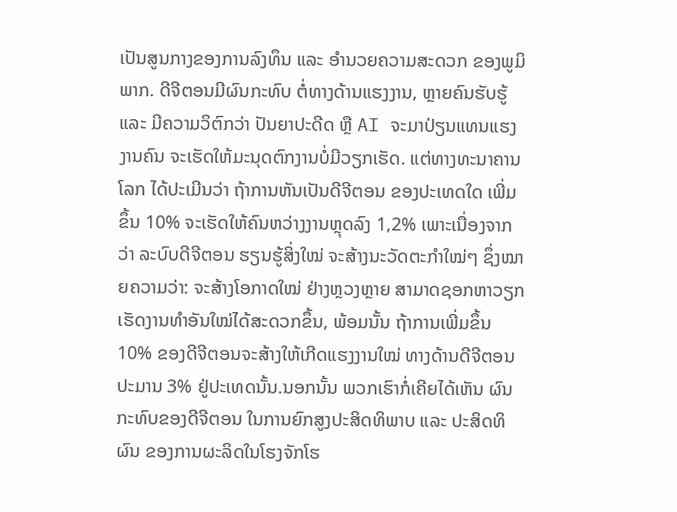ເປັນສູນກາງຂອງການລົງທຶນ ແລະ ອໍານວຍຄວາມສະດວກ ຂອງພູມິພາກ. ດີຈີຕອນມີຜົນກະທົບ ຕໍ່ທາງດ້ານແຮງງານ, ຫຼາຍຄົນຮັບຮູ້ ແລະ ມີຄວາມວິຕົກວ່າ ປັນຍາປະດີດ ຫຼື AI ຈະມາປ່ຽນແທນແຮງງານຄົນ ຈະເຮັດໃຫ້ມະນຸດຕົກງານບໍ່ມີວຽກເຮັດ. ແຕ່ທາງທະນາຄານໂລກ ໄດ້ປະເມີນວ່າ ຖ້າການຫັນເປັນດີຈີຕອນ ຂອງປະເທດໃດ ເພີ່ມຂຶ້ນ 10% ຈະເຮັດໃຫ້ຄົນຫວ່າງງານຫຼຸດລົງ 1,2% ເພາະເນື່ອງຈາກວ່າ ລະບົບດີຈີຕອນ ຮຽນຮູ້ສິ່ງໃໝ່ ຈະສ້າງນະວັດຕະກຳໃໝ່ໆ ຊຶ່ງໝາຍຄວາມວ່າ: ຈະສ້າງໂອກາດໃໝ່ ຢ່າງຫຼວງຫຼາຍ ສາມາດຊອກຫາວຽກເຮັດງານທໍາອັນໃໝ່ໄດ້ສະດວກຂຶ້ນ, ພ້ອມນັ້ນ ຖ້າການເພີ່ມຂຶ້ນ 10% ຂອງດີຈີຕອນຈະສ້າງໃຫ້ເກີດແຮງງານໃໝ່ ທາງດ້ານດີຈີຕອນ ປະມານ 3% ຢູ່ປະເທດນັ້ນ.ນອກນັ້ນ ພວກເຮົາກໍ່ເຄີຍໄດ້ເຫັນ ຜົນກະທົບຂອງດີຈີຕອນ ໃນການຍົກສູງປະສິດທິພາບ ແລະ ປະສິດທິຜົນ ຂອງການຜະລິດໃນໂຮງຈັກໂຮ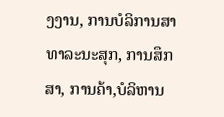ງງານ, ການບໍລິການສາທາລະນະສຸກ, ການສຶກສາ, ການຄ້າ,ບໍລິຫານ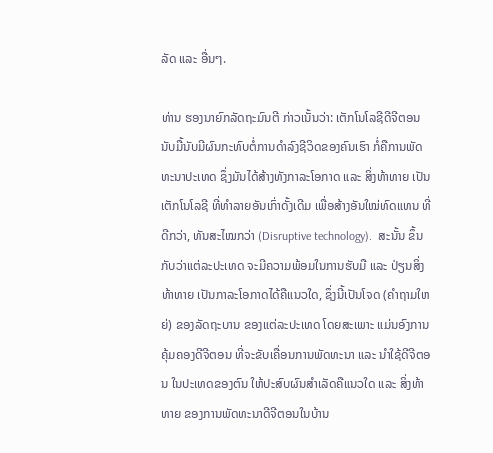ລັດ ແລະ ອື່ນໆ.

ທ່ານ ຮອງນາຍົກລັດຖະມົນຕີ ກ່າວເນັ້ນວ່າ: ເຕັກໂນໂລຊີດີຈີຕອນ ນັບມື້ນັບມີຜົນກະທົບຕໍ່ການດໍາລົງຊີວິດຂອງຄົນເຮົາ ກໍ່ຄືການພັດທະນາປະເທດ ຊຶ່ງມັນໄດ້ສ້າງທັງກາລະໂອກາດ ແລະ ສິ່ງທ້າທາຍ ເປັນເຕັກໂນໂລຊີ ທີ່ທຳລາຍອັນເກົ່າດັ້ງເດີມ ເພື່ອສ້າງອັນໃໝ່ທົດແທນ ທີ່ດີກວ່າ, ທັນສະໄໝກວ່າ (Disruptive technology).  ສະນັ້ນ ຂຶ້ນກັບວ່າແຕ່ລະປະເທດ ຈະມີຄວາມພ້ອມໃນການຮັບມື ແລະ ປ່ຽນສິ່ງທ້າທາຍ ເປັນກາລະໂອກາດໄດ້ຄືແນວໃດ, ຊຶ່ງນີ້ເປັນໂຈດ (ຄໍາຖາມໃຫຍ່) ຂອງລັດຖະບານ ຂອງແຕ່ລະປະເທດ ໂດຍສະເພາະ ແມ່ນອົງການຄຸ້ມຄອງດີຈີຕອນ ທີ່ຈະຂັບເຄື່ອນການພັດທະນາ ແລະ ນຳໃຊ້ດີຈີຕອນ ໃນປະເທດຂອງຕົນ ໃຫ້ປະສົບຜົນສໍາເລັດຄືແນວໃດ ແລະ ສິ່ງທ້າທາຍ ຂອງການພັດທະນາດີຈີຕອນໃນບ້ານ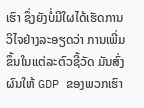ເຮົາ ຊຶ່ງຍັງບໍ່ມີໃຜໄດ້ເຮັດການວິໄຈຢ່າງລະອຽດວ່າ ການເພີ່ມຂຶ້ນໃນແຕ່ລະຕົວຊີ້ວັດ ມັນສົ່ງຜົນໃຫ້ GDP ຂອງພວກເຮົາ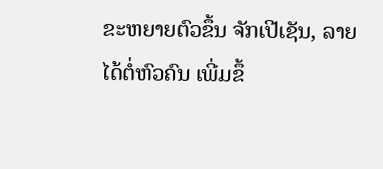ຂະຫຍາຍຕົວຂຶ້ນ ຈັກເປີເຊັນ, ລາຍໄດ້ຕໍ່ຫົວຄົນ ເພີ່ມຂຶ້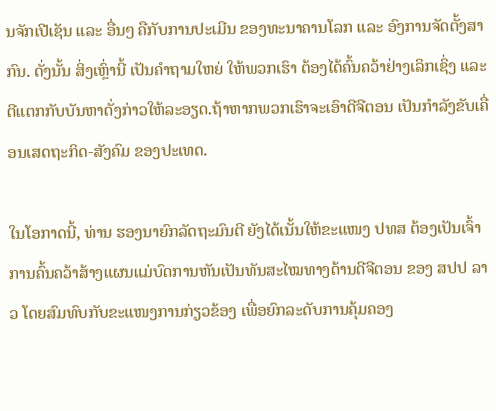ນຈັກເປີເຊັນ ແລະ ອື່ນໆ ຄືກັບການປະເມີນ ຂອງທະນາຄານໂລກ ແລະ ອົງການຈັດຕັ້ງສາກົນ. ດັ່ງນັ້ນ ສິ່ງເຫຼົ່ານີ້ ເປັນຄໍາຖາມໃຫຍ່ ໃຫ້ພວກເຮົາ ຕ້ອງໄດ້ຄົ້ນຄວ້າຢ່າງເລິກເຊິ່ງ ແລະ ຕີແຕກກັບບັນຫາດັ່ງກ່າວໃຫ້ລະອຽດ.ຖ້າຫາກພວກເຮົາຈະເອົາດີຈີຕອນ ເປັນກໍາລັງຂັບເຄື່ອນເສດຖະກິດ-ສັງຄົມ ຂອງປະເທດ.

ໃນໂອກາດນີ້, ທ່ານ ຮອງນາຍົກລັດຖະມົນຕີ ຍັງໄດ້ເນັ້ນໃຫ້ຂະແໜງ ປທສ ຕ້ອງເປັນເຈົ້າການຄົ້ນຄວ້າສ້າງແຜນແມ່ບົດການຫັນເປັນທັນສະໄໝທາງດ້ານດີຈີຕອນ ຂອງ ສປປ ລາວ ໂດຍສົມທົບກັບຂະແໜງການກ່ຽວຂ້ອງ ເພື່ອຍົກລະດັບການຄຸ້ມຄອງ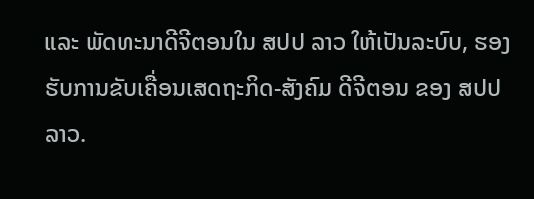ແລະ ພັດທະນາດີຈີຕອນໃນ ສປປ ລາວ ໃຫ້ເປັນລະບົບ, ຮອງຮັບການຂັບເຄື່ອນເສດຖະກິດ-ສັງຄົມ ດີຈີຕອນ ຂອງ ສປປ ລາວ.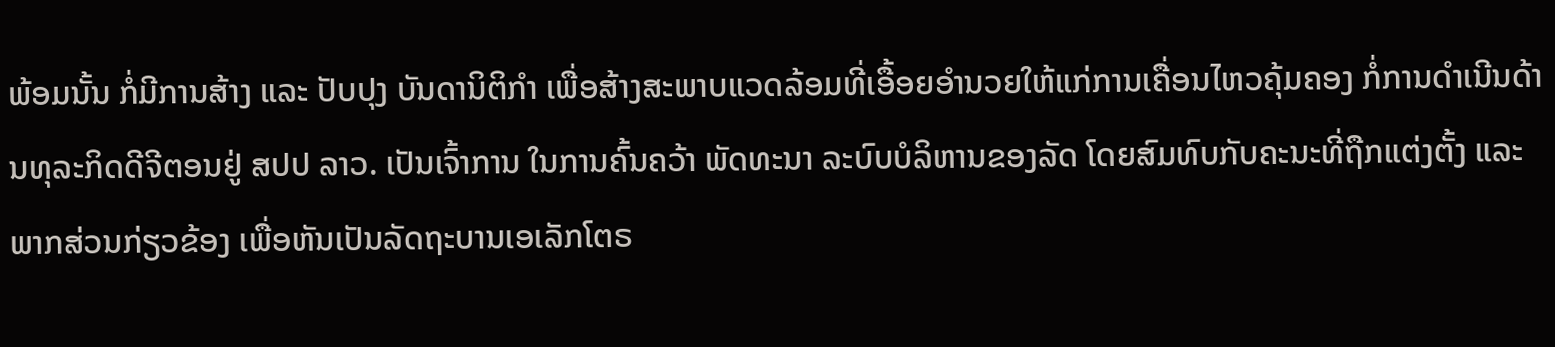ພ້ອມນັ້ນ ກໍ່ມີການສ້າງ ແລະ ປັບປຸງ ບັນດານິຕິກໍາ ເພື່ອສ້າງສະພາບແວດລ້ອມທີ່ເອື້ອຍອໍານວຍໃຫ້ແກ່ການເຄື່ອນໄຫວຄຸ້ມຄອງ ກໍ່ການດໍາເນີນດ້ານທຸລະກິດດີຈີຕອນຢູ່ ສປປ ລາວ. ເປັນເຈົ້າການ ໃນການຄົ້ນຄວ້າ ພັດທະນາ ລະບົບບໍລິຫານຂອງລັດ ໂດຍສົມທົບກັບຄະນະທີ່ຖືກແຕ່ງຕັ້ງ ແລະ ພາກສ່ວນກ່ຽວຂ້ອງ ເພື່ອຫັນເປັນລັດຖະບານເອເລັກໂຕຣ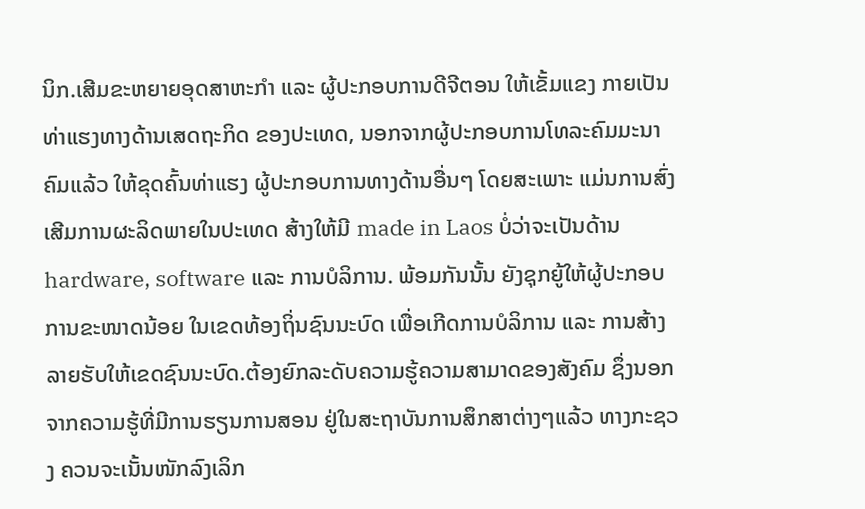ນິກ.ເສີມຂະຫຍາຍອຸດສາຫະກໍາ ແລະ ຜູ້ປະກອບການດີຈີຕອນ ໃຫ້ເຂັ້ມແຂງ ກາຍເປັນທ່າແຮງທາງດ້ານເສດຖະກິດ ຂອງປະເທດ, ນອກຈາກຜູ້ປະກອບການໂທລະຄົມມະນາຄົມແລ້ວ ໃຫ້ຂຸດຄົ້ນທ່າແຮງ ຜູ້ປະກອບການທາງດ້ານອື່ນໆ ໂດຍສະເພາະ ແມ່ນການສົ່ງເສີມການຜະລິດພາຍໃນປະເທດ ສ້າງໃຫ້ມີ made in Laos ບໍ່ວ່າຈະເປັນດ້ານ hardware, software ແລະ ການບໍລິການ. ພ້ອມກັນນັ້ນ ຍັງຊຸກຍູ້ໃຫ້ຜູ້ປະກອບການຂະໜາດນ້ອຍ ໃນເຂດທ້ອງຖິ່ນຊົນນະບົດ ເພື່ອເກີດການບໍລິການ ແລະ ການສ້າງລາຍຮັບໃຫ້ເຂດຊົນນະບົດ.ຕ້ອງຍົກລະດັບຄວາມຮູ້ຄວາມສາມາດຂອງສັງຄົມ ຊຶ່ງນອກຈາກຄວາມຮູ້ທີ່ມີການຮຽນການສອນ ຢູ່ໃນສະຖາບັນການສຶກສາຕ່າງໆແລ້ວ ທາງກະຊວງ ຄວນຈະເນັ້ນໜັກລົງເລິກ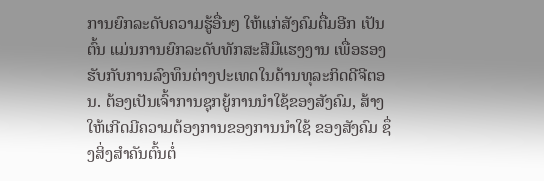ການຍົກລະດັບຄວາມຮູ້ອື່ນໆ ໃຫ້ແກ່ສັງຄົມຕື່ມອີກ ເປັນຕົ້ນ ແມ່ນການຍົກລະດັບທັກສະສີມືແຮງງານ ເພື່ອຮອງຮັບກັບການລົງທຶນຕ່າງປະເທດໃນດ້ານທຸລະກິດດີຈີຕອນ. ຕ້ອງເປັນເຈົ້າການຊຸກຍູ້ການນໍາໃຊ້ຂອງສັງຄົມ, ສ້າງໃຫ້ເກີດມີຄວາມຕ້ອງການຂອງການນໍາໃຊ້ ຂອງສັງຄົມ ຊຶ່ງສິ່ງສໍາຄັນຕົ້ນຕໍ່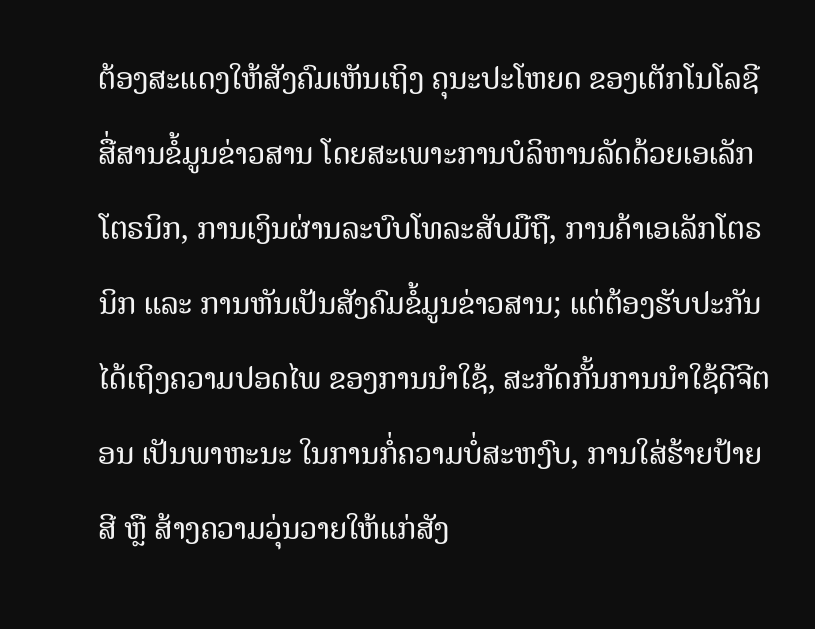ຕ້ອງສະແດງໃຫ້ສັງຄົມເຫັນເຖິງ ຄຸນະປະໂຫຍດ ຂອງເຕັກໂນໂລຊີ ສື່ສານຂໍ້ມູນຂ່າວສານ ໂດຍສະເພາະການບໍລິຫານລັດດ້ວຍເອເລັກໂຕຣນິກ, ການເງິນຜ່ານລະບົບໂທລະສັບມືຖື, ການຄ້າເອເລັກໂຕຣນິກ ແລະ ການຫັນເປັນສັງຄົມຂໍ້ມູນຂ່າວສານ; ແຕ່ຕ້ອງຮັບປະກັນໄດ້ເຖິງຄວາມປອດໄພ ຂອງການນໍາໃຊ້, ສະກັດກັ້ນການນໍາໃຊ້ດີຈີຕອນ ເປັນພາຫະນະ ໃນການກໍ່ຄວາມບໍ່ສະຫງົບ, ການໃສ່ຮ້າຍປ້າຍສີ ຫຼື ສ້າງຄວາມວຸ່ນວາຍໃຫ້ແກ່ສັງ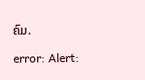ຄົມ.

error: Alert: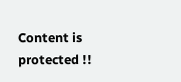Content is protected !!